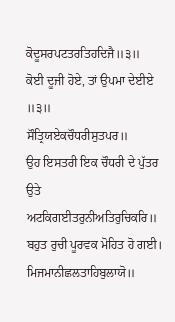ਕੋਦੂਸਰਪਟਤਰਤਿਹਦਿਜੈ॥੩॥
ਕੋਈ ਦੂਜੀ ਹੋਏ, ਤਾਂ ਉਪਮਾ ਦੇਈਏ ॥੩॥
ਸੌਤ੍ਰਿਯਏਕਚੌਧਰੀਸੁਤਪਰ॥
ਉਹ ਇਸਤਰੀ ਇਕ ਚੌਧਰੀ ਦੇ ਪੁੱਤਰ ਉਤੇ
ਅਟਕਿਗਈਤਰੁਨੀਅਤਿਰੁਚਿਕਰਿ॥
ਬਹੁਤ ਰੁਚੀ ਪੂਰਵਕ ਮੋਹਿਤ ਹੋ ਗਈ।
ਮਿਜਮਾਨੀਛਲਤਾਹਿਬੁਲਾਯੋ॥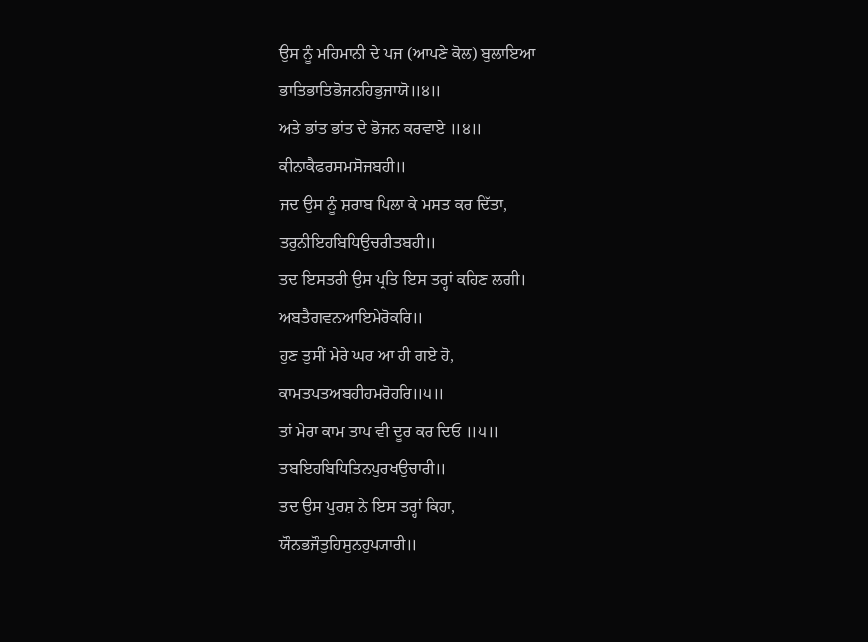ਉਸ ਨੂੰ ਮਹਿਮਾਨੀ ਦੇ ਪਜ (ਆਪਣੇ ਕੋਲ) ਬੁਲਾਇਆ
ਭਾਤਿਭਾਤਿਭੋਜਨਹਿਭੁਜਾਯੋ॥੪॥
ਅਤੇ ਭਾਂਤ ਭਾਂਤ ਦੇ ਭੋਜਨ ਕਰਵਾਏ ॥੪॥
ਕੀਨਾਕੈਫਰਸਮਸੋਜਬਹੀ॥
ਜਦ ਉਸ ਨੂੰ ਸ਼ਰਾਬ ਪਿਲਾ ਕੇ ਮਸਤ ਕਰ ਦਿੱਤਾ,
ਤਰੁਨੀਇਹਬਿਧਿਉਚਰੀਤਬਹੀ॥
ਤਦ ਇਸਤਰੀ ਉਸ ਪ੍ਰਤਿ ਇਸ ਤਰ੍ਹਾਂ ਕਹਿਣ ਲਗੀ।
ਅਬਤੈਗਵਨਆਇਮੇਰੋਕਰਿ॥
ਹੁਣ ਤੁਸੀਂ ਮੇਰੇ ਘਰ ਆ ਹੀ ਗਏ ਹੋ,
ਕਾਮਤਪਤਅਬਹੀਹਮਰੋਹਰਿ॥੫॥
ਤਾਂ ਮੇਰਾ ਕਾਮ ਤਾਪ ਵੀ ਦੂਰ ਕਰ ਦਿਓ ॥੫॥
ਤਬਇਹਬਿਧਿਤਿਨਪੁਰਖਉਚਾਰੀ॥
ਤਦ ਉਸ ਪੁਰਸ਼ ਨੇ ਇਸ ਤਰ੍ਹਾਂ ਕਿਹਾ,
ਯੌਨਭਜੌਤੁਹਿਸੁਨਹੁਪ੍ਯਾਰੀ॥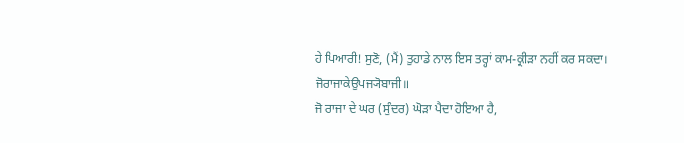ਹੇ ਪਿਆਰੀ! ਸੁਣੋ, (ਮੈਂ) ਤੁਹਾਡੇ ਨਾਲ ਇਸ ਤਰ੍ਹਾਂ ਕਾਮ-ਕ੍ਰੀੜਾ ਨਹੀਂ ਕਰ ਸਕਦਾ।
ਜੋਰਾਜਾਕੇਉਪਜ੍ਯੋਬਾਜੀ॥
ਜੋ ਰਾਜਾ ਦੇ ਘਰ (ਸੁੰਦਰ) ਘੋੜਾ ਪੈਦਾ ਹੋਇਆ ਹੈ,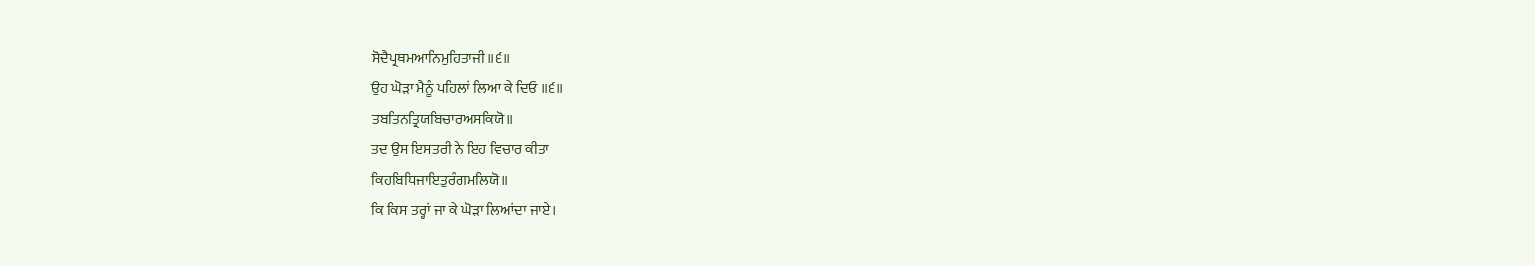ਸੋਦੈਪ੍ਰਥਮਆਨਿਮੁਹਿਤਾਜੀ॥੬॥
ਉਹ ਘੋੜਾ ਮੈਨੂੰ ਪਹਿਲਾਂ ਲਿਆ ਕੇ ਦਿਓ ॥੬॥
ਤਬਤਿਨਤ੍ਰਿਯਬਿਚਾਰਅਸਕਿਯੋ॥
ਤਦ ਉਸ ਇਸਤਰੀ ਨੇ ਇਹ ਵਿਚਾਰ ਕੀਤਾ
ਕਿਹਬਿਧਿਜਾਇਤੁਰੰਗਮਲਿਯੋ॥
ਕਿ ਕਿਸ ਤਰ੍ਹਾਂ ਜਾ ਕੇ ਘੋੜਾ ਲਿਆਂਦਾ ਜਾਏ।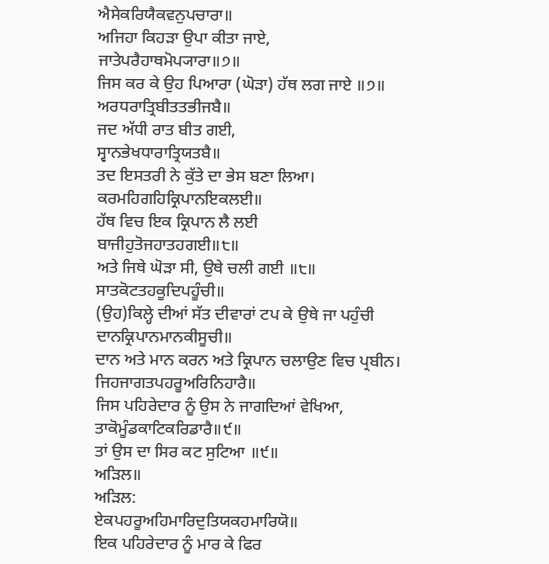ਐਸੇਕਰਿਯੈਕਵਨੁਪਚਾਰਾ॥
ਅਜਿਹਾ ਕਿਹੜਾ ਉਪਾ ਕੀਤਾ ਜਾਏ,
ਜਾਤੇਪਰੈਹਾਥਮੋਪ੍ਯਾਰਾ॥੭॥
ਜਿਸ ਕਰ ਕੇ ਉਹ ਪਿਆਰਾ (ਘੋੜਾ) ਹੱਥ ਲਗ ਜਾਏ ॥੭॥
ਅਰਧਰਾਤ੍ਰਿਬੀਤਤਭੀਜਬੈ॥
ਜਦ ਅੱਧੀ ਰਾਤ ਬੀਤ ਗਈ,
ਸ੍ਵਾਨਭੇਖਧਾਰਾਤ੍ਰਿਯਤਬੈ॥
ਤਦ ਇਸਤਰੀ ਨੇ ਕੁੱਤੇ ਦਾ ਭੇਸ ਬਣਾ ਲਿਆ।
ਕਰਮਹਿਗਹਿਕ੍ਰਿਪਾਨਇਕਲਈ॥
ਹੱਥ ਵਿਚ ਇਕ ਕ੍ਰਿਪਾਨ ਲੈ ਲਈ
ਬਾਜੀਹੁਤੋਜਹਾਤਹਗਈ॥੮॥
ਅਤੇ ਜਿਥੇ ਘੋੜਾ ਸੀ, ਉਥੇ ਚਲੀ ਗਈ ॥੮॥
ਸਾਤਕੋਟਤਹਕੂਦਿਪਹੂੰਚੀ॥
(ਉਹ)ਕਿਲ੍ਹੇ ਦੀਆਂ ਸੱਤ ਦੀਵਾਰਾਂ ਟਪ ਕੇ ਉਥੇ ਜਾ ਪਹੁੰਚੀ
ਦਾਨਕ੍ਰਿਪਾਨਮਾਨਕੀਸੂਚੀ॥
ਦਾਨ ਅਤੇ ਮਾਨ ਕਰਨ ਅਤੇ ਕ੍ਰਿਪਾਨ ਚਲਾਉਣ ਵਿਚ ਪ੍ਰਬੀਨ।
ਜਿਹਜਾਗਤਪਹਰੂਅਰਿਨਿਹਾਰੈ॥
ਜਿਸ ਪਹਿਰੇਦਾਰ ਨੂੰ ਉਸ ਨੇ ਜਾਗਦਿਆਂ ਵੇਖਿਆ,
ਤਾਕੋਮੂੰਡਕਾਟਿਕਰਿਡਾਰੈ॥੯॥
ਤਾਂ ਉਸ ਦਾ ਸਿਰ ਕਟ ਸੁਟਿਆ ॥੯॥
ਅੜਿਲ॥
ਅੜਿਲ:
ਏਕਪਹਰੂਅਹਿਮਾਰਿਦੁਤਿਯਕਹਮਾਰਿਯੋ॥
ਇਕ ਪਹਿਰੇਦਾਰ ਨੂੰ ਮਾਰ ਕੇ ਫਿਰ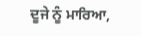ਦੂਜੇ ਨੂੰ ਮਾਰਿਆ,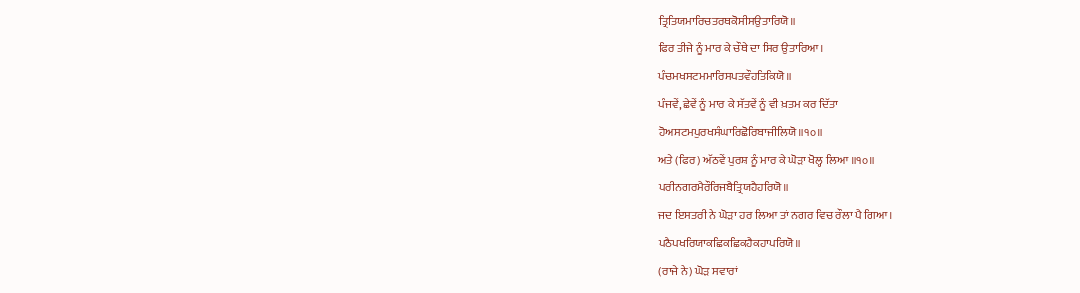ਤ੍ਰਿਤਿਯਮਾਰਿਚਤਰਥਕੋਸੀਸਉਤਾਰਿਯੋ॥
ਫਿਰ ਤੀਜੇ ਨੂੰ ਮਾਰ ਕੇ ਚੌਥੇ ਦਾ ਸਿਰ ਉਤਾਰਿਆ।
ਪੰਚਮਖਸਟਮਮਾਰਿਸਪਤਵੌਹਤਿਕਿਯੋ॥
ਪੰਜਵੇਂ, ਛੇਵੇਂ ਨੂੰ ਮਾਰ ਕੇ ਸੱਤਵੇਂ ਨੂੰ ਵੀ ਖ਼ਤਮ ਕਰ ਦਿੱਤਾ
ਹੋਅਸਟਮਪੁਰਖਸੰਘਾਰਿਛੋਰਿਬਾਜੀਲਿਯੋ॥੧੦॥
ਅਤੇ (ਫਿਰ) ਅੱਠਵੇਂ ਪੁਰਸ਼ ਨੂੰ ਮਾਰ ਕੇ ਘੋੜਾ ਖੋਲ੍ਹ ਲਿਆ ॥੧੦॥
ਪਰੀਨਗਰਮੈਰੌਰਿਜਬੈਤ੍ਰਿਯਹੈਹਰਿਯੋ॥
ਜਦ ਇਸਤਰੀ ਨੇ ਘੋੜਾ ਹਰ ਲਿਆ ਤਾਂ ਨਗਰ ਵਿਚ ਰੌਲਾ ਪੈ ਗਿਆ।
ਪਠੈਪਖਰਿਯਾਕਛਿਕਛਿਕਹੈਕਹਾਪਰਿਯੋ॥
(ਰਾਜੇ ਨੇ) ਘੋੜ ਸਵਾਰਾਂ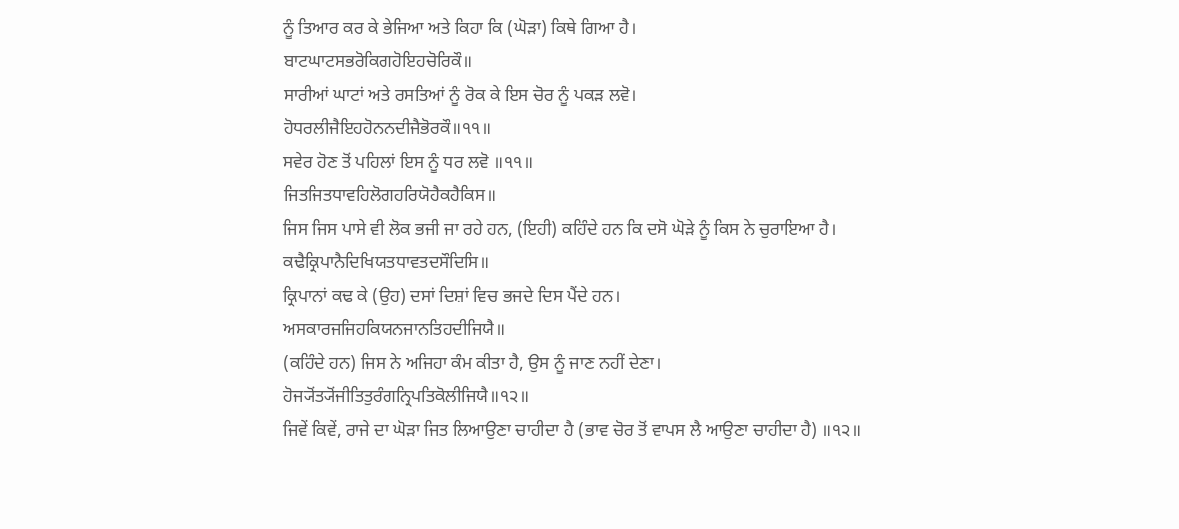ਨੂੰ ਤਿਆਰ ਕਰ ਕੇ ਭੇਜਿਆ ਅਤੇ ਕਿਹਾ ਕਿ (ਘੋੜਾ) ਕਿਥੇ ਗਿਆ ਹੈ।
ਬਾਟਘਾਟਸਭਰੋਕਿਗਹੋਇਹਚੋਰਿਕੌ॥
ਸਾਰੀਆਂ ਘਾਟਾਂ ਅਤੇ ਰਸਤਿਆਂ ਨੂੰ ਰੋਕ ਕੇ ਇਸ ਚੋਰ ਨੂੰ ਪਕੜ ਲਵੋ।
ਹੋਧਰਲੀਜੈਇਹਹੋਨਨਦੀਜੈਭੋਰਕੌ॥੧੧॥
ਸਵੇਰ ਹੋਣ ਤੋਂ ਪਹਿਲਾਂ ਇਸ ਨੂੰ ਧਰ ਲਵੋ ॥੧੧॥
ਜਿਤਜਿਤਧਾਵਹਿਲੋਗਹਰਿਯੋਹੈਕਹੈਕਿਸ॥
ਜਿਸ ਜਿਸ ਪਾਸੇ ਵੀ ਲੋਕ ਭਜੀ ਜਾ ਰਹੇ ਹਨ, (ਇਹੀ) ਕਹਿੰਦੇ ਹਨ ਕਿ ਦਸੋ ਘੋੜੇ ਨੂੰ ਕਿਸ ਨੇ ਚੁਰਾਇਆ ਹੈ।
ਕਢੈਕ੍ਰਿਪਾਨੈਦਿਖਿਯਤਧਾਵਤਦਸੌਦਿਸਿ॥
ਕ੍ਰਿਪਾਨਾਂ ਕਢ ਕੇ (ਉਹ) ਦਸਾਂ ਦਿਸ਼ਾਂ ਵਿਚ ਭਜਦੇ ਦਿਸ ਪੈਂਦੇ ਹਨ।
ਅਸਕਾਰਜਜਿਹਕਿਯਨਜਾਨਤਿਹਦੀਜਿਯੈ॥
(ਕਹਿੰਦੇ ਹਨ) ਜਿਸ ਨੇ ਅਜਿਹਾ ਕੰਮ ਕੀਤਾ ਹੈ, ਉਸ ਨੂੰ ਜਾਣ ਨਹੀਂ ਦੇਣਾ।
ਹੋਜ੍ਯੋਂਤ੍ਯੋਂਜੀਤਿਤੁਰੰਗਨ੍ਰਿਪਤਿਕੋਲੀਜਿਯੈ॥੧੨॥
ਜਿਵੇਂ ਕਿਵੇਂ, ਰਾਜੇ ਦਾ ਘੋੜਾ ਜਿਤ ਲਿਆਉਣਾ ਚਾਹੀਦਾ ਹੈ (ਭਾਵ ਚੋਰ ਤੋਂ ਵਾਪਸ ਲੈ ਆਉਣਾ ਚਾਹੀਦਾ ਹੈ) ॥੧੨॥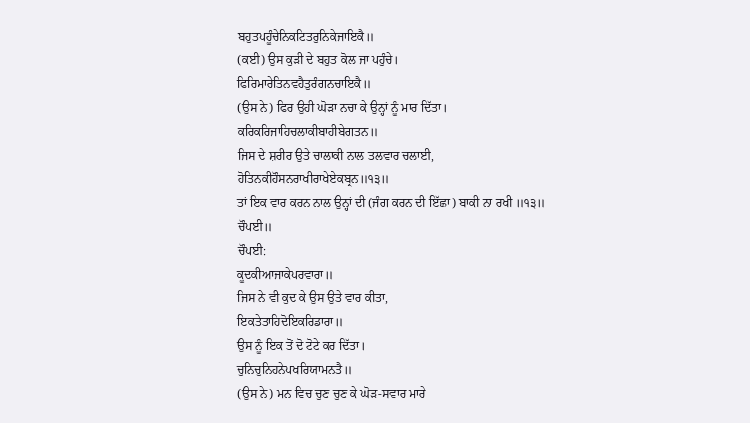ਬਹੁਤਪਹੂੰਚੇਨਿਕਟਿਤਰੁਨਿਕੇਜਾਇਕੈ॥
(ਕਈ) ਉਸ ਕੁੜੀ ਦੇ ਬਹੁਤ ਕੋਲ ਜਾ ਪਹੁੰਚੇ।
ਫਿਰਿਮਾਰੇਤਿਨਵਹੈਤੁਰੰਗਨਚਾਇਕੈ॥
(ਉਸ ਨੇ) ਫਿਰ ਉਹੀ ਘੋੜਾ ਨਚਾ ਕੇ ਉਨ੍ਹਾਂ ਨੂੰ ਮਾਰ ਦਿੱਤਾ।
ਕਰਿਕਰਿਜਾਹਿਚਲਾਕੀਬਾਹੀਬੇਗਤਨ॥
ਜਿਸ ਦੇ ਸ਼ਰੀਰ ਉਤੇ ਚਾਲਾਕੀ ਨਾਲ ਤਲਵਾਰ ਚਲਾਈ,
ਹੋਤਿਨਕੀਹੌਸਨਰਾਖੀਰਾਖੇਏਕਬ੍ਰਨ॥੧੩॥
ਤਾਂ ਇਕ ਵਾਰ ਕਰਨ ਨਾਲ ਉਨ੍ਹਾਂ ਦੀ (ਜੰਗ ਕਰਨ ਦੀ ਇੱਛਾ) ਬਾਕੀ ਨਾ ਰਖੀ ॥੧੩॥
ਚੌਪਈ॥
ਚੌਪਈ:
ਕੂਦਕੀਆਜਾਕੇਪਰਵਾਰਾ॥
ਜਿਸ ਨੇ ਵੀ ਕੁਦ ਕੇ ਉਸ ਉਤੇ ਵਾਰ ਕੀਤਾ,
ਇਕਤੇਤਾਹਿਦੋਇਕਰਿਡਾਰਾ॥
ਉਸ ਨੂੰ ਇਕ ਤੋਂ ਦੋ ਟੋਟੇ ਕਰ ਦਿੱਤਾ।
ਚੁਨਿਚੁਨਿਹਨੇਪਖਰਿਯਾਮਨਤੈ॥
(ਉਸ ਨੇ) ਮਨ ਵਿਚ ਚੁਣ ਚੁਣ ਕੇ ਘੋੜ-ਸਵਾਰ ਮਾਰੇ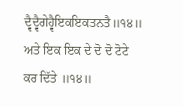ਦ੍ਵੈਦ੍ਵੈਗੇਹ੍ਵੈਇਕਇਕਤਨਤੈ॥੧੪॥
ਅਤੇ ਇਕ ਇਕ ਦੇ ਦੋ ਦੋ ਟੋਟੇ ਕਰ ਦਿੱਤੇ ॥੧੪॥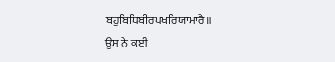ਬਹੁਬਿਧਿਬੀਰਪਖਰਿਯਾਮਾਰੈ॥
ਉਸ ਨੇ ਕਈ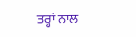ਤਰ੍ਹਾਂ ਨਾਲ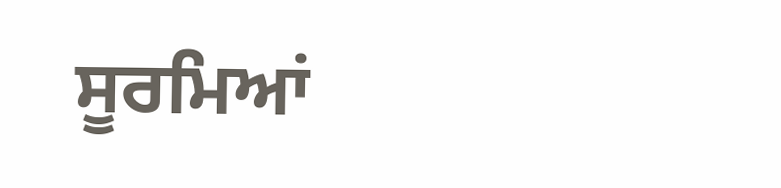ਸੂਰਮਿਆਂ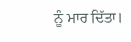ਨੂੰ ਮਾਰ ਦਿੱਤਾ।